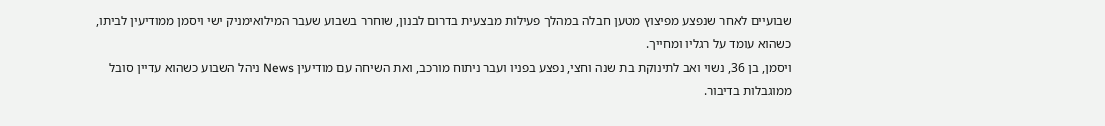שבועיים לאחר שנפצע מפיצוץ מטען חבלה במהלך פעילות מבצעית בדרום לבנון, שוחרר בשבוע שעבר המילואימניק ישי ויסמן ממודיעין לביתו, כשהוא עומד על רגליו ומחייך.
ויסמן, בן 36, נשוי ואב לתינוקת בת שנה וחצי, נפצע בפניו ועבר ניתוח מורכב, ואת השיחה עם מודיעין News ניהל השבוע כשהוא עדיין סובל ממוגבלות בדיבור.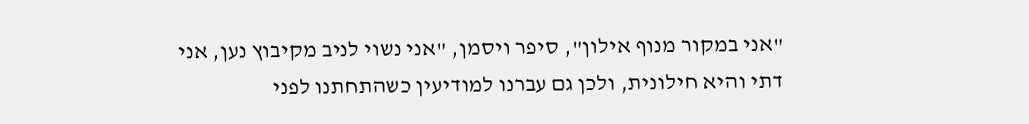"אני במקור מנוף אילון", סיפר ויסמן, "אני נשוי לניב מקיבוץ נען, אני דתי והיא חילונית, ולכן גם עברנו למודיעין כשהתחתנו לפני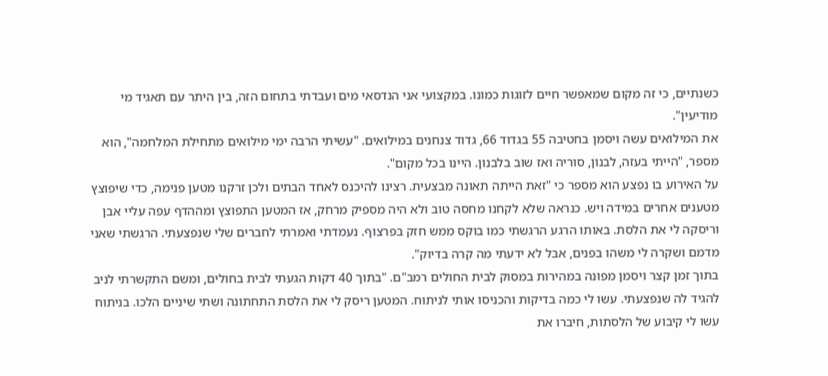כשנתיים, כי זה מקום שמאפשר חיים לזוגות כמונו. במקצועי אני הנדסאי מים ועבדתי בתחום הזה, בין היתר עם תאגיד מי מודיעין".
את המילואים עשה ויסמן בחטיבה 55 בגדוד 66, גדוד צנחנים במילואים. "עשיתי הרבה ימי מילואים מתחילת המלחמה", הוא מספר, "הייתי בעזה, לבנון, סוריה ואז שוב בלבנון. היינו בכל מקום".
על האירוע בו נפצע הוא מספר כי "זאת הייתה תאונה מבצעית. רצינו להיכנס לאחד הבתים ולכן זרקנו מטען פנימה, כדי שיפוצץ מטענים אחרים במידה ויש. כנראה שלא לקחנו מחסה טוב ולא היה מספיק מרחק, אז המטען התפוצץ ומההדף עפה עליי אבן וריסקה לי את הלסת. באותו הרגע הרגשתי כמו בוקס ממש חזק בפרצוף. נעמדתי ואמרתי לחברים שלי שנפצעתי. הרגשתי שאני מדמם ושקרה לי משהו בפנים, אבל לא ידעתי מה קרה בדיוק".
בתוך זמן קצר ויסמן מפונה במהירות במסוק לבית החולים רמב"ם. "בתוך 40 דקות הגעתי לבית בחולים, ומשם התקשרתי לניב להגיד לה שנפצעתי. עשו לי כמה בדיקות והכניסו אותי לניתוח. המטען ריסק לי את הלסת התחתונה ושתי שיניים הלכו. בניתוח עשו לי קיבוע של הלסתות, חיברו את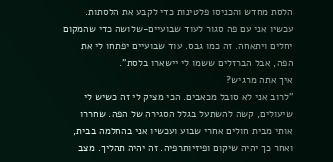הלסת מחדש והכניסו פלטינות כדי לקבע את הלסתות. עכשיו אני עם פה סגור לעוד שבועיים-שלושה כדי שהמקום יחלים ויתאחה. זה כמו גבס. עוד שבועיים יפתחו לי את הפה, אבל הברזלים ששמו לי יישארו בלסת".
איך אתה מרגיש?
"לרוב אני לא סובל מכאבים. הכי מציק לי זה כשיש לי שיעולים, קשה להשתעל בגלל הסגירה של הפה. שחררו אותי מבית חולים אחרי שבוע ועכשיו אני בהחלמה בבית, ואחר כך יהיה שיקום ופיזיותרפיה. זה יהיה תהליך. מצב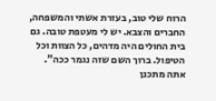הרוח שלי טוב, בעזרת אשתי והמשפחה, החברים והצבא. יש לי מעטפת טובה. גם בית החולים היה מדהים, כל הצוות וכל הטיפול. ברוך השם שזה נגמר ככה".
אתה מתכנן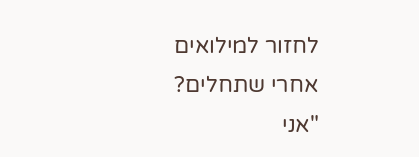לחזור למילואים אחרי שתחלים?
"אני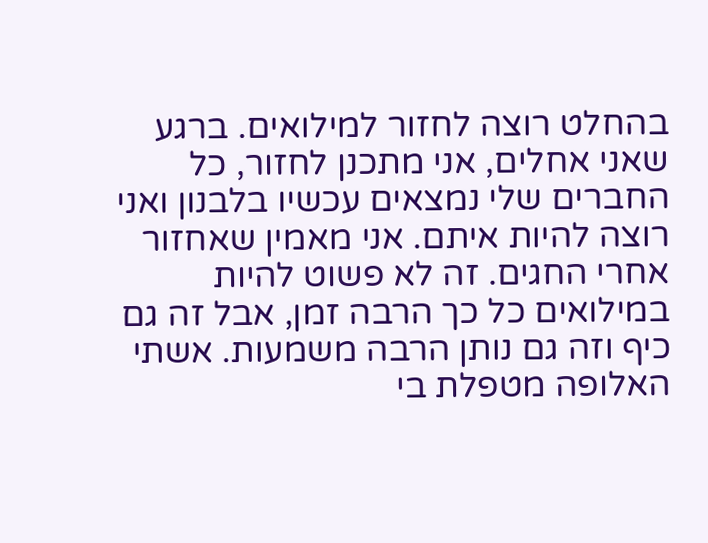בהחלט רוצה לחזור למילואים. ברגע שאני אחלים, אני מתכנן לחזור, כל החברים שלי נמצאים עכשיו בלבנון ואני רוצה להיות איתם. אני מאמין שאחזור אחרי החגים. זה לא פשוט להיות במילואים כל כך הרבה זמן, אבל זה גם כיף וזה גם נותן הרבה משמעות. אשתי האלופה מטפלת בי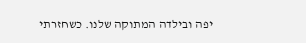יפה ובילדה המתוקה שלנו. כשחזרתי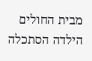מבית החולים הילדה הסתכלה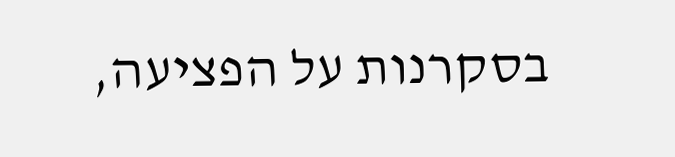בסקרנות על הפציעה,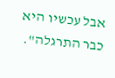אבל עכשיו היא כבר התרגלה".